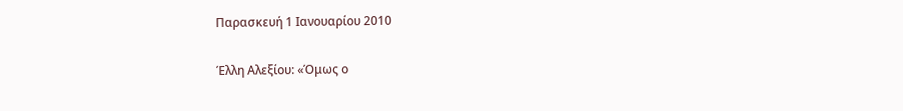Παρασκευή 1 Ιανουαρίου 2010

Έλλη Αλεξίου: «Όμως ο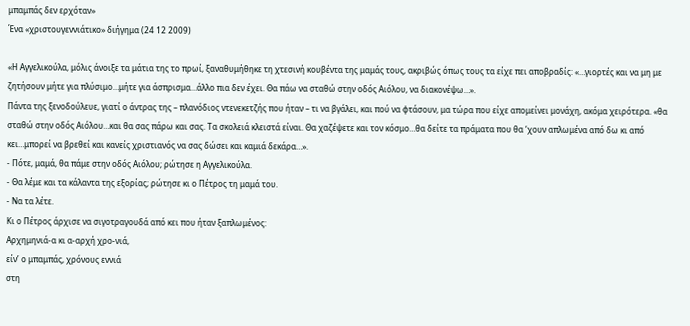μπαμπάς δεν ερχόταν»
Ένα «χριστουγεννιάτικο» διήγημα (24 12 2009)

«Η Αγγελικούλα, μόλις άνοιξε τα μάτια της το πρωί, ξαναθυμήθηκε τη χτεσινή κουβέντα της μαμάς τους, ακριβώς όπως τους τα είχε πει αποβραδίς: «…γιορτές και να μη με ζητήσουν μήτε για πλύσιμο…μήτε για άσπρισμα…άλλο πια δεν έχει. Θα πάω να σταθώ στην οδός Αιόλου, να διακονέψω…».
Πάντα της ξενοδούλευε, γιατί ο άντρας της – πλανόδιος ντενεκετζής που ήταν – τι να βγάλει, και πού να φτάσουν, μα τώρα που είχε απομείνει μονάχη, ακόμα χειρότερα. «θα σταθώ στην οδός Αιόλου…και θα σας πάρω και σας. Τα σκολειά κλειστά είναι. Θα χαζέψετε και τον κόσμο…θα δείτε τα πράματα που θα ‘χουν απλωμένα από δω κι από κει…μπορεί να βρεθεί και κανείς χριστιανός να σας δώσει και καμιά δεκάρα…».
- Πότε, μαμά, θα πάμε στην οδός Αιόλου; ρώτησε η Αγγελικούλα.
- Θα λέμε και τα κάλαντα της εξορίας; ρώτησε κι ο Πέτρος τη μαμά του.
- Να τα λέτε.
Κι ο Πέτρος άρχισε να σιγοτραγουδά από κει που ήταν ξαπλωμένος:
Αρχημηνιά-α κι α-αρχή χρο-νιά,
είν’ ο μπαμπάς, χρόνους εννιά
στη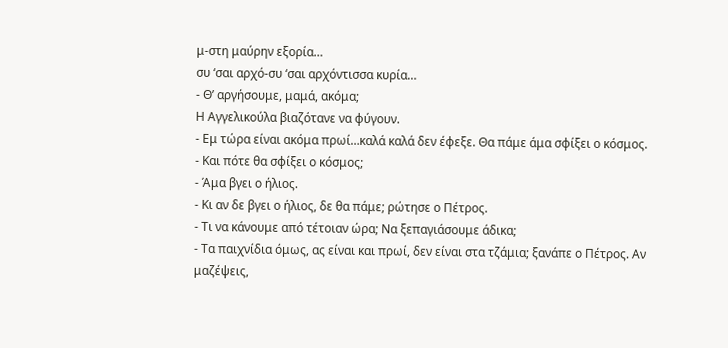μ-στη μαύρην εξορία…
συ ‘σαι αρχό-συ ‘σαι αρχόντισσα κυρία…
- Θ’ αργήσουμε, μαμά, ακόμα;
Η Αγγελικούλα βιαζότανε να φύγουν.
- Εμ τώρα είναι ακόμα πρωί…καλά καλά δεν έφεξε. Θα πάμε άμα σφίξει ο κόσμος.
- Και πότε θα σφίξει ο κόσμος;
- Άμα βγει ο ήλιος.
- Κι αν δε βγει ο ήλιος, δε θα πάμε; ρώτησε ο Πέτρος.
- Τι να κάνουμε από τέτοιαν ώρα; Να ξεπαγιάσουμε άδικα;
- Τα παιχνίδια όμως, ας είναι και πρωί, δεν είναι στα τζάμια; ξανάπε ο Πέτρος. Αν μαζέψεις,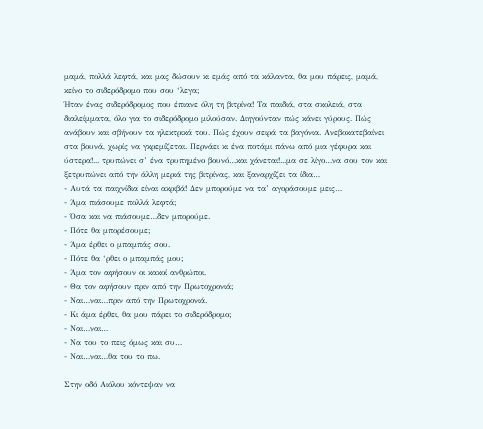μαμά, πολλά λεφτά, και μας δώσουν κι εμάς από τα κάλαντα, θα μου πάρεις, μαμά, κείνο το σιδερόδρομο που σου ‘λεγα;
Ήταν ένας σιδερόδρομος που έπιανε όλη τη βιτρίνα! Τα παιδιά, στα σκολειά, στα διαλείμματα, όλο για το σιδερόδρομο μιλούσαν. Διηγούνταν πώς κάνει γύρους. Πώς ανάβουν και σβήνουν τα ηλεκτρικά του. Πώς έχουν σειρά τα βαγόνια. Ανεβοκατεβαίνει στα βουνά, χωρίς να γκρεμίζεται. Περνάει κι ένα ποτάμι πάνω από μια γέφυρα και ύστερα!... τρυπώνει σ’ ένα τρυπημένο βουνό…και χάνεται!...μα σε λίγο…να σου τον και ξετρυπώνει από την άλλη μεριά της βιτρίνας, και ξαναρχίζει τα ίδια…
- Αυτά τα παιχνίδια είναι ακριβά! Δεν μπορούμε να τα’ αγοράσουμε μεις…
- Άμα πιάσουμε πολλά λεφτά;
- Όσα και να πιάσουμε…δεν μπορούμε.
- Πότε θα μπορέσουμε;
- Άμα έρθει ο μπαμπάς σου.
- Πότε θα ‘ρθει ο μπαμπάς μου;
- Άμα τον αφήσουν οι κακοί ανθρώποι.
- Θα τον αφήσουν πριν από την Πρωτοχρονιά;
- Ναι…ναι…πριν από την Πρωτοχρονιά.
- Κι άμα έρθει, θα μου πάρει το σιδερόδρομο;
- Ναι…ναι…
- Να του το πεις όμως και συ…
- Ναι…ναι…θα του το πω.

Στην οδό Αιόλου κόντεψαν να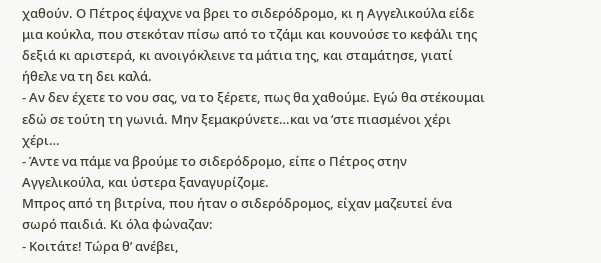χαθούν. Ο Πέτρος έψαχνε να βρει το σιδερόδρομο, κι η Αγγελικούλα είδε μια κούκλα, που στεκόταν πίσω από το τζάμι και κουνούσε το κεφάλι της δεξιά κι αριστερά, κι ανοιγόκλεινε τα μάτια της, και σταμάτησε, γιατί ήθελε να τη δει καλά.
- Αν δεν έχετε το νου σας, να το ξέρετε, πως θα χαθούμε. Εγώ θα στέκουμαι εδώ σε τούτη τη γωνιά. Μην ξεμακρύνετε…και να ‘στε πιασμένοι χέρι χέρι…
- Άντε να πάμε να βρούμε το σιδερόδρομο, είπε ο Πέτρος στην Αγγελικούλα, και ύστερα ξαναγυρίζομε.
Μπρος από τη βιτρίνα, που ήταν ο σιδερόδρομος, είχαν μαζευτεί ένα σωρό παιδιά. Κι όλα φώναζαν:
- Κοιτάτε! Τώρα θ’ ανέβει,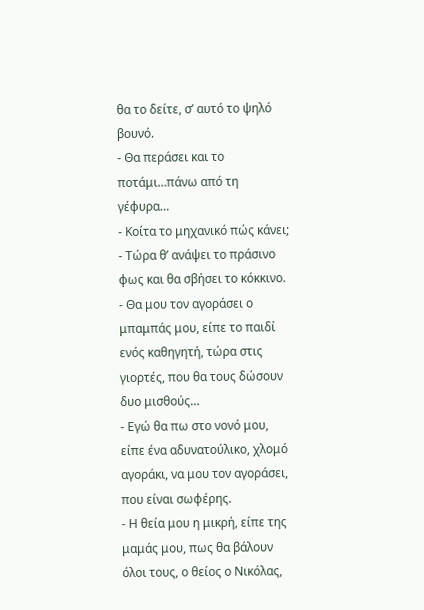θα το δείτε, σ’ αυτό το ψηλό βουνό.
- Θα περάσει και το ποτάμι…πάνω από τη γέφυρα…
- Κοίτα το μηχανικό πώς κάνει;
- Τώρα θ’ ανάψει το πράσινο φως και θα σβήσει το κόκκινο.
- Θα μου τον αγοράσει ο μπαμπάς μου, είπε το παιδί ενός καθηγητή, τώρα στις γιορτές, που θα τους δώσουν δυο μισθούς…
- Εγώ θα πω στο νονό μου, είπε ένα αδυνατούλικο, χλομό αγοράκι, να μου τον αγοράσει, που είναι σωφέρης.
- Η θεία μου η μικρή, είπε της μαμάς μου, πως θα βάλουν όλοι τους, ο θείος ο Νικόλας,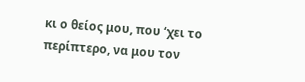κι ο θείος μου, που ‘χει το περίπτερο, να μου τον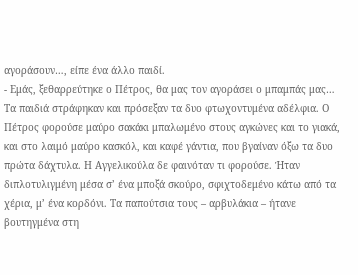αγοράσουν…, είπε ένα άλλο παιδί.
- Εμάς, ξεθαρρεύτηκε ο Πέτρος, θα μας τον αγοράσει ο μπαμπάς μας…
Τα παιδιά στράφηκαν και πρόσεξαν τα δυο φτωχοντυμένα αδέλφια. Ο Πέτρος φορούσε μαύρο σακάκι μπαλωμένο στους αγκώνες και το γιακά, και στο λαιμό μαύρο κασκόλ, και καφέ γάντια, που βγαίναν όξω τα δυο πρώτα δάχτυλα. Η Αγγελικούλα δε φαινόταν τι φορούσε. Ήταν διπλοτυλιγμένη μέσα σ’ ένα μποξά σκούρο, σφιχτοδεμένο κάτω από τα χέρια, μ’ ένα κορδόνι. Τα παπούτσια τους – αρβυλάκια – ήτανε βουτηγμένα στη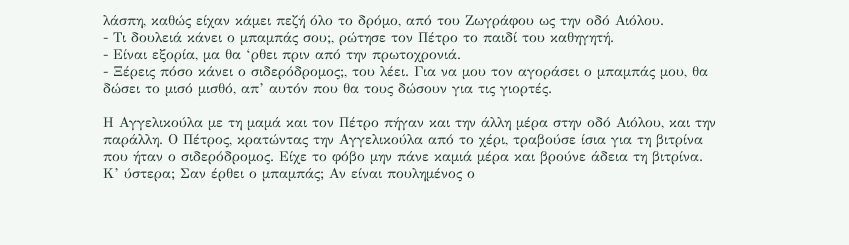λάσπη, καθώς είχαν κάμει πεζή όλο το δρόμο, από του Ζωγράφου ως την οδό Αιόλου.
- Τι δουλειά κάνει ο μπαμπάς σου;, ρώτησε τον Πέτρο το παιδί του καθηγητή.
- Είναι εξορία, μα θα ‘ρθει πριν από την πρωτοχρονιά.
- Ξέρεις πόσο κάνει ο σιδερόδρομος;, του λέει. Για να μου τον αγοράσει ο μπαμπάς μου, θα δώσει το μισό μισθό, απ’ αυτόν που θα τους δώσουν για τις γιορτές.

Η Αγγελικούλα με τη μαμά και τον Πέτρο πήγαν και την άλλη μέρα στην οδό Αιόλου, και την παράλλη. Ο Πέτρος, κρατώντας την Αγγελικούλα από το χέρι, τραβούσε ίσια για τη βιτρίνα που ήταν ο σιδερόδρομος. Είχε το φόβο μην πάνε καμιά μέρα και βρούνε άδεια τη βιτρίνα. Κ’ ύστερα; Σαν έρθει ο μπαμπάς; Αν είναι πουλημένος ο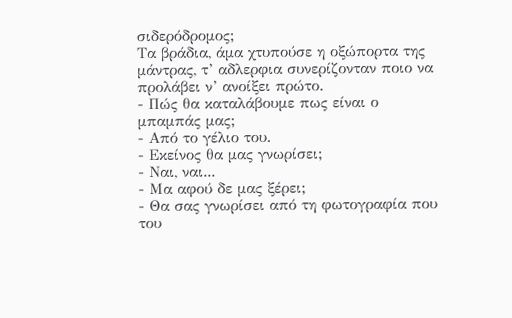σιδερόδρομος;
Τα βράδια, άμα χτυπούσε η οξώπορτα της μάντρας, τ’ αδλερφια συνερίζονταν ποιο να προλάβει ν’ ανοίξει πρώτο.
- Πώς θα καταλάβουμε πως είναι ο μπαμπάς μας;
- Από το γέλιο του.
- Εκείνος θα μας γνωρίσει;
- Ναι, ναι...
- Μα αφού δε μας ξέρει;
- Θα σας γνωρίσει από τη φωτογραφία που του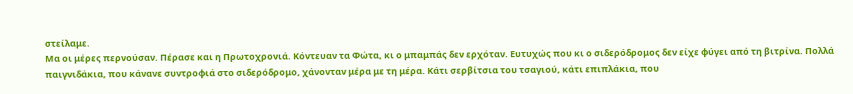στείλαμε.
Μα οι μέρες περνούσαν. Πέρασε και η Πρωτοχρονιά. Κόντευαν τα Φώτα, κι ο μπαμπάς δεν ερχόταν. Ευτυχώς που κι ο σιδερόδρομος δεν είχε φύγει από τη βιτρίνα. Πολλά παιγνιδάκια, που κάνανε συντροφιά στο σιδερόδρομο, χάνονταν μέρα με τη μέρα. Κάτι σερβίτσια του τσαγιού, κάτι επιπλάκια, που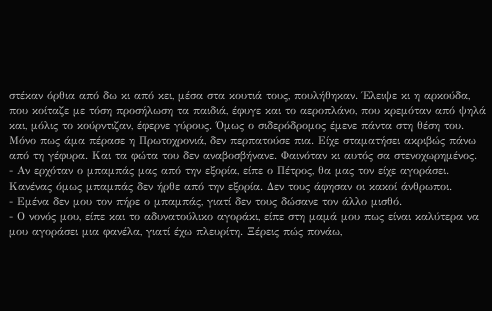στέκαν όρθια από δω κι από κει, μέσα στα κουτιά τους, πουλήθηκαν. Έλειψε κι η αρκούδα, που κοίταζε με τόση προσήλωση τα παιδιά, έφυγε και το αεροπλάνο, που κρεμόταν από ψηλά και, μόλις το κούρντιζαν, έφερνε γύρους. Όμως ο σιδερόδρομος έμενε πάντα στη θέση του. Μόνο πως άμα πέρασε η Πρωτοχρονιά, δεν περπατούσε πια. Είχε σταματήσει ακριβώς πάνω από τη γέφυρα. Και τα φώτα του δεν αναβοσβήνανε. Φαινόταν κι αυτός σα στενοχωρημένος.
- Αν ερχόταν ο μπαμπάς μας από την εξορία, είπε ο Πέτρος, θα μας τον είχε αγοράσει. Κανένας όμως μπαμπάς δεν ήρθε από την εξορία. Δεν τους άφησαν οι κακοί άνθρωποι.
- Εμένα δεν μου τον πήρε ο μπαμπάς, γιατί δεν τους δώσανε τον άλλο μισθό.
- Ο νονός μου, είπε και το αδυνατούλικο αγοράκι, είπε στη μαμά μου πως είναι καλύτερα να μου αγοράσει μια φανέλα, γιατί έχω πλευρίτη. Ξέρεις πώς πονάω,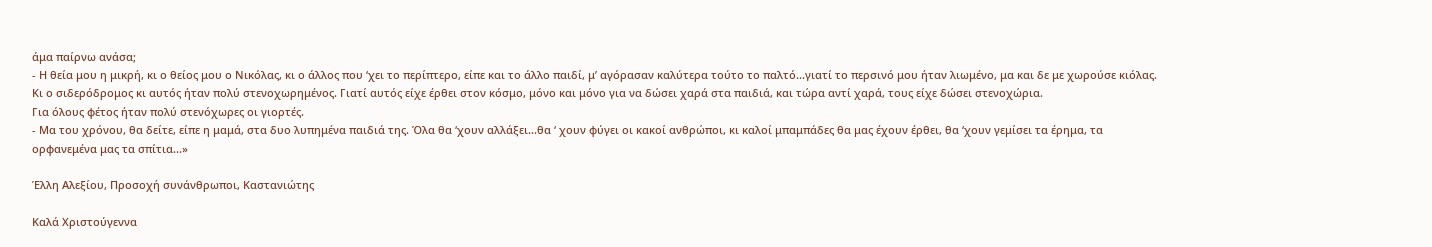άμα παίρνω ανάσα;
- Η θεία μου η μικρή, κι ο θείος μου ο Νικόλας, κι ο άλλος που ‘χει το περίπτερο, είπε και το άλλο παιδί, μ’ αγόρασαν καλύτερα τούτο το παλτό...γιατί το περσινό μου ήταν λιωμένο, μα και δε με χωρούσε κιόλας.
Κι ο σιδερόδρομος κι αυτός ήταν πολύ στενοχωρημένος. Γιατί αυτός είχε έρθει στον κόσμο, μόνο και μόνο για να δώσει χαρά στα παιδιά, και τώρα αντί χαρά, τους είχε δώσει στενοχώρια.
Για όλους φέτος ήταν πολύ στενόχωρες οι γιορτές.
- Μα του χρόνου, θα δείτε, είπε η μαμά, στα δυο λυπημένα παιδιά της. Όλα θα ‘χουν αλλάξει...θα ‘ χουν φύγει οι κακοί ανθρώποι, κι καλοί μπαμπάδες θα μας έχουν έρθει, θα ‘χουν γεμίσει τα έρημα, τα ορφανεμένα μας τα σπίτια...»

Έλλη Αλεξίου, Προσοχή συνάνθρωποι, Καστανιώτης

Καλά Χριστούγεννα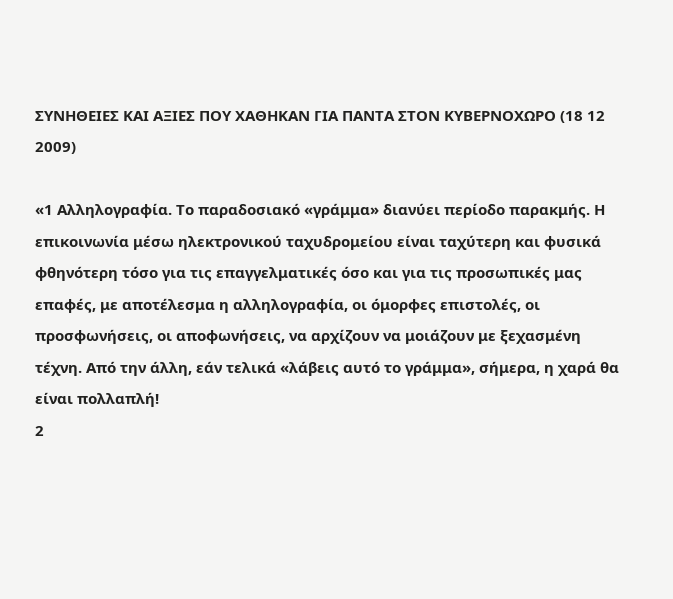ΣΥΝΗΘΕΙΕΣ ΚΑΙ ΑΞΙΕΣ ΠΟΥ ΧΑΘΗΚΑΝ ΓΙΑ ΠΑΝΤΑ ΣΤΟΝ ΚΥΒΕΡΝΟΧΩΡΟ (18 12 2009)

«1 Αλληλογραφία. Το παραδοσιακό «γράμμα» διανύει περίοδο παρακμής. Η επικοινωνία μέσω ηλεκτρονικού ταχυδρομείου είναι ταχύτερη και φυσικά φθηνότερη τόσο για τις επαγγελματικές όσο και για τις προσωπικές μας επαφές, με αποτέλεσμα η αλληλογραφία, οι όμορφες επιστολές, οι προσφωνήσεις, οι αποφωνήσεις, να αρχίζουν να μοιάζουν με ξεχασμένη τέχνη. Από την άλλη, εάν τελικά «λάβεις αυτό το γράμμα», σήμερα, η χαρά θα είναι πολλαπλή!
2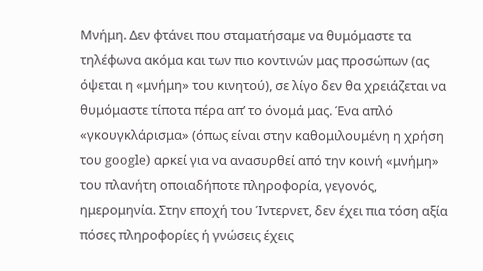Μνήμη. Δεν φτάνει που σταματήσαμε να θυμόμαστε τα τηλέφωνα ακόμα και των πιο κοντινών μας προσώπων (ας όψεται η «μνήμη» του κινητού), σε λίγο δεν θα χρειάζεται να θυμόμαστε τίποτα πέρα απ’ το όνομά μας. Ένα απλό «γκουγκλάρισμα» (όπως είναι στην καθομιλουμένη η χρήση του google) αρκεί για να ανασυρθεί από την κοινή «μνήμη» του πλανήτη οποιαδήποτε πληροφορία, γεγονός, ημερομηνία. Στην εποχή του Ίντερνετ, δεν έχει πια τόση αξία πόσες πληροφορίες ή γνώσεις έχεις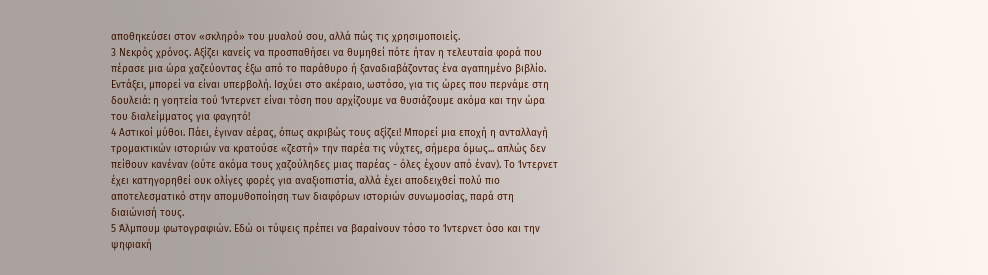αποθηκεύσει στον «σκληρό» του μυαλού σου, αλλά πώς τις χρησιμοποιείς.
3 Νεκρός χρόνος. Αξίζει κανείς να προσπαθήσει να θυμηθεί πότε ήταν η τελευταία φορά που πέρασε μια ώρα χαζεύοντας έξω από το παράθυρο ή ξαναδιαβάζοντας ένα αγαπημένο βιβλίο. Εντάξει, μπορεί να είναι υπερβολή. Ισχύει στο ακέραιο, ωστόσο, για τις ώρες που περνάμε στη δουλειά: η γοητεία τού Ίντερνετ είναι τόση που αρχίζουμε να θυσιάζουμε ακόμα και την ώρα του διαλείμματος για φαγητό!
4 Αστικοί μύθοι. Πάει, έγιναν αέρας, όπως ακριβώς τους αξίζει! Μπορεί μια εποχή η ανταλλαγή τρομακτικών ιστοριών να κρατούσε «ζεστή» την παρέα τις νύχτες, σήμερα όμως... απλώς δεν πείθουν κανέναν (ούτε ακόμα τους χαζούληδες μιας παρέας - όλες έχουν από έναν). Το Ίντερνετ έχει κατηγορηθεί ουκ ολίγες φορές για αναξιοπιστία, αλλά έχει αποδειχθεί πολύ πιο αποτελεσματικό στην απομυθοποίηση των διαφόρων ιστοριών συνωμοσίας, παρά στη διαιώνισή τους.
5 Άλμπουμ φωτογραφιών. Εδώ οι τύψεις πρέπει να βαραίνουν τόσο το Ίντερνετ όσο και την ψηφιακή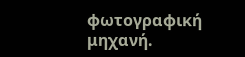φωτογραφική μηχανή.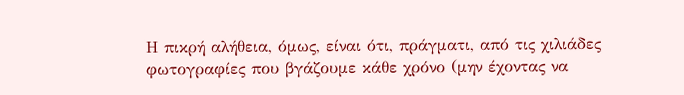Η πικρή αλήθεια, όμως, είναι ότι, πράγματι, από τις χιλιάδες φωτογραφίες που βγάζουμε κάθε χρόνο (μην έχοντας να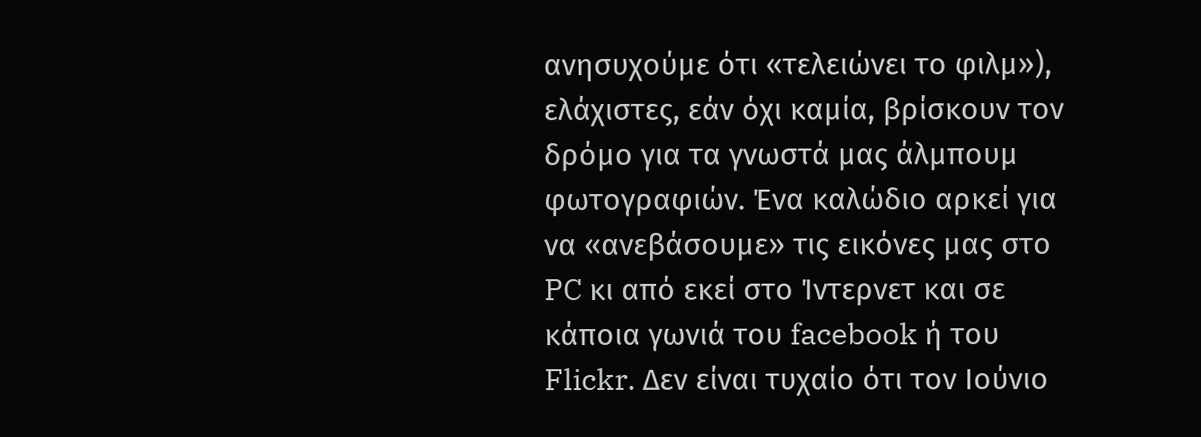ανησυχούμε ότι «τελειώνει το φιλμ»), ελάχιστες, εάν όχι καμία, βρίσκουν τον δρόμο για τα γνωστά μας άλμπουμ φωτογραφιών. Ένα καλώδιο αρκεί για να «ανεβάσουμε» τις εικόνες μας στο PC κι από εκεί στο Ίντερνετ και σε κάποια γωνιά του facebook ή του Flickr. Δεν είναι τυχαίο ότι τον Ιούνιο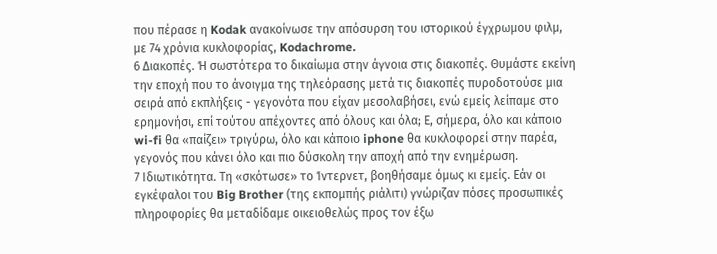που πέρασε η Kodak ανακοίνωσε την απόσυρση του ιστορικού έγχρωμου φιλμ, με 74 χρόνια κυκλοφορίας, Kodachrome.
6 Διακοπές. Ή σωστότερα το δικαίωμα στην άγνοια στις διακοπές. Θυμάστε εκείνη την εποχή που το άνοιγμα της τηλεόρασης μετά τις διακοπές πυροδοτούσε μια σειρά από εκπλήξεις - γεγονότα που είχαν μεσολαβήσει, ενώ εμείς λείπαμε στο ερημονήσι, επί τούτου απέχοντες από όλους και όλα; Ε, σήμερα, όλο και κάποιο wi-fi θα «παίζει» τριγύρω, όλο και κάποιο iphone θα κυκλοφορεί στην παρέα, γεγονός που κάνει όλο και πιο δύσκολη την αποχή από την ενημέρωση.
7 Ιδιωτικότητα. Τη «σκότωσε» το Ίντερνετ, βοηθήσαμε όμως κι εμείς. Εάν οι εγκέφαλοι του Big Brother (της εκπομπής ριάλιτι) γνώριζαν πόσες προσωπικές πληροφορίες θα μεταδίδαμε οικειοθελώς προς τον έξω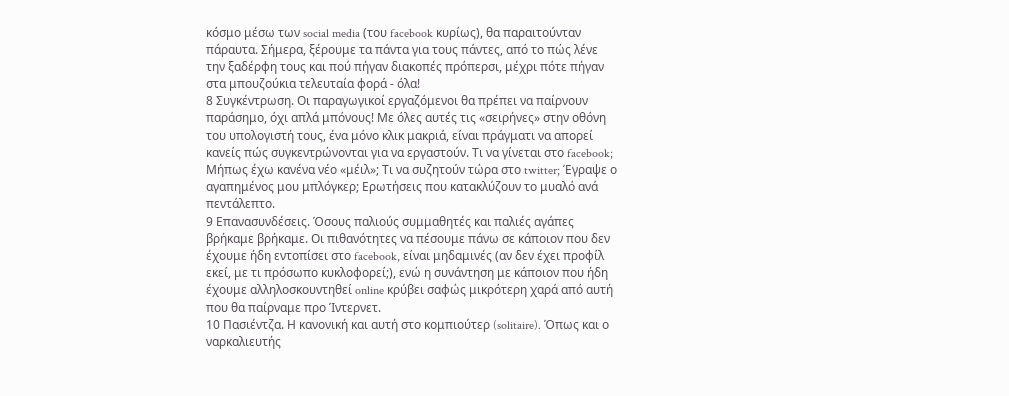κόσμο μέσω των social media (του facebook κυρίως), θα παραιτούνταν πάραυτα. Σήμερα, ξέρουμε τα πάντα για τους πάντες, από το πώς λένε την ξαδέρφη τους και πού πήγαν διακοπές πρόπερσι, μέχρι πότε πήγαν στα μπουζούκια τελευταία φορά - όλα!
8 Συγκέντρωση. Οι παραγωγικοί εργαζόμενοι θα πρέπει να παίρνουν παράσημο, όχι απλά μπόνους! Με όλες αυτές τις «σειρήνες» στην οθόνη του υπολογιστή τους, ένα μόνο κλικ μακριά, είναι πράγματι να απορεί κανείς πώς συγκεντρώνονται για να εργαστούν. Τι να γίνεται στο facebook; Μήπως έχω κανένα νέο «μέιλ»; Τι να συζητούν τώρα στο twitter; Έγραψε ο αγαπημένος μου μπλόγκερ; Ερωτήσεις που κατακλύζουν το μυαλό ανά πεντάλεπτο.
9 Επανασυνδέσεις. Όσους παλιούς συμμαθητές και παλιές αγάπες βρήκαμε βρήκαμε. Οι πιθανότητες να πέσουμε πάνω σε κάποιον που δεν έχουμε ήδη εντοπίσει στο facebook, είναι μηδαμινές (αν δεν έχει προφίλ εκεί, με τι πρόσωπο κυκλοφορεί;), ενώ η συνάντηση με κάποιον που ήδη έχουμε αλληλοσκουντηθεί online κρύβει σαφώς μικρότερη χαρά από αυτή που θα παίρναμε προ Ίντερνετ.
10 Πασιέντζα. Η κανονική και αυτή στο κομπιούτερ (solitaire). Όπως και ο ναρκαλιευτής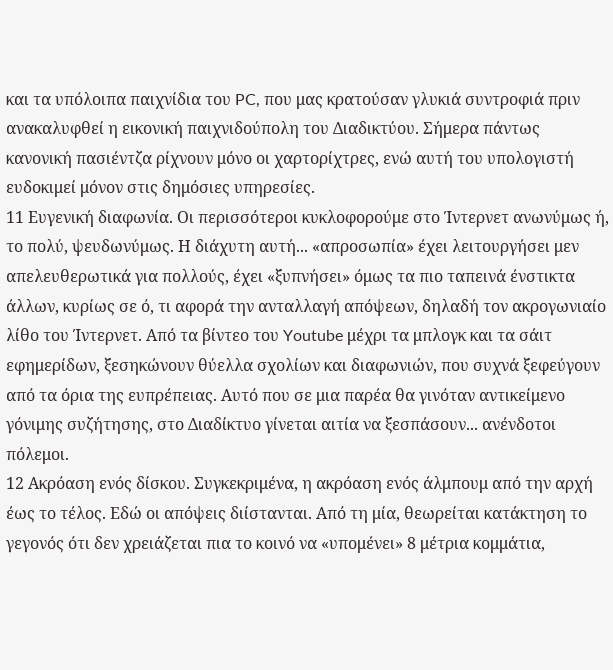και τα υπόλοιπα παιχνίδια του PC, που μας κρατούσαν γλυκιά συντροφιά πριν ανακαλυφθεί η εικονική παιχνιδούπολη του Διαδικτύου. Σήμερα πάντως κανονική πασιέντζα ρίχνουν μόνο οι χαρτορίχτρες, ενώ αυτή του υπολογιστή ευδοκιμεί μόνον στις δημόσιες υπηρεσίες.
11 Ευγενική διαφωνία. Οι περισσότεροι κυκλοφορούμε στο Ίντερνετ ανωνύμως ή, το πολύ, ψευδωνύμως. Η διάχυτη αυτή... «απροσωπία» έχει λειτουργήσει μεν απελευθερωτικά για πολλούς, έχει «ξυπνήσει» όμως τα πιο ταπεινά ένστικτα άλλων, κυρίως σε ό, τι αφορά την ανταλλαγή απόψεων, δηλαδή τον ακρογωνιαίο λίθο του Ίντερνετ. Από τα βίντεο του Youtube μέχρι τα μπλογκ και τα σάιτ εφημερίδων, ξεσηκώνουν θύελλα σχολίων και διαφωνιών, που συχνά ξεφεύγουν από τα όρια της ευπρέπειας. Αυτό που σε μια παρέα θα γινόταν αντικείμενο γόνιμης συζήτησης, στο Διαδίκτυο γίνεται αιτία να ξεσπάσουν... ανένδοτοι πόλεμοι.
12 Ακρόαση ενός δίσκου. Συγκεκριμένα, η ακρόαση ενός άλμπουμ από την αρχή έως το τέλος. Εδώ οι απόψεις διίστανται. Από τη μία, θεωρείται κατάκτηση το γεγονός ότι δεν χρειάζεται πια το κοινό να «υπομένει» 8 μέτρια κομμάτια,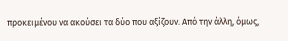προκειμένου να ακούσει τα δύο που αξίζουν. Από την άλλη, όμως,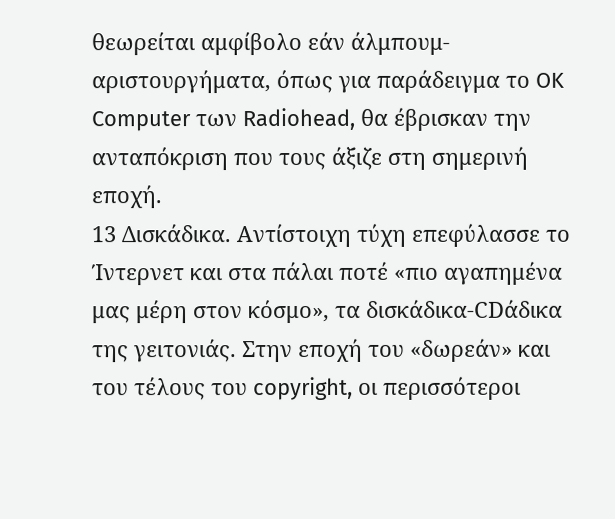θεωρείται αμφίβολο εάν άλμπουμ-αριστουργήματα, όπως για παράδειγμα το OK Computer των Radiohead, θα έβρισκαν την ανταπόκριση που τους άξιζε στη σημερινή εποχή.
13 Δισκάδικα. Αντίστοιχη τύχη επεφύλασσε το Ίντερνετ και στα πάλαι ποτέ «πιο αγαπημένα μας μέρη στον κόσμο», τα δισκάδικα-CDάδικα της γειτονιάς. Στην εποχή του «δωρεάν» και του τέλους του copyright, οι περισσότεροι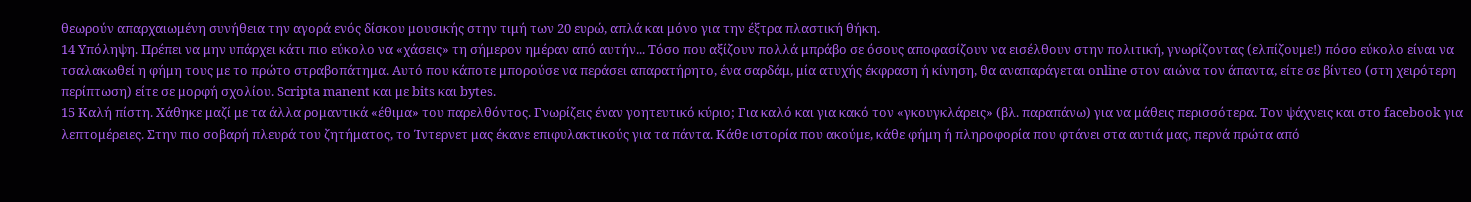θεωρούν απαρχαιωμένη συνήθεια την αγορά ενός δίσκου μουσικής στην τιμή των 20 ευρώ, απλά και μόνο για την έξτρα πλαστική θήκη.
14 Υπόληψη. Πρέπει να μην υπάρχει κάτι πιο εύκολο να «χάσεις» τη σήμερον ημέραν από αυτήν... Τόσο που αξίζουν πολλά μπράβο σε όσους αποφασίζουν να εισέλθουν στην πολιτική, γνωρίζοντας (ελπίζουμε!) πόσο εύκολο είναι να τσαλακωθεί η φήμη τους με το πρώτο στραβοπάτημα. Αυτό που κάποτε μπορούσε να περάσει απαρατήρητο, ένα σαρδάμ, μία ατυχής έκφραση ή κίνηση, θα αναπαράγεται online στον αιώνα τον άπαντα, είτε σε βίντεο (στη χειρότερη περίπτωση) είτε σε μορφή σχολίου. Scripta manent και με bits και bytes.
15 Καλή πίστη. Χάθηκε μαζί με τα άλλα ρομαντικά «έθιμα» του παρελθόντος. Γνωρίζεις έναν γοητευτικό κύριο; Για καλό και για κακό τον «γκουγκλάρεις» (βλ. παραπάνω) για να μάθεις περισσότερα. Τον ψάχνεις και στο facebook για λεπτομέρειες. Στην πιο σοβαρή πλευρά του ζητήματος, το Ίντερνετ μας έκανε επιφυλακτικούς για τα πάντα. Κάθε ιστορία που ακούμε, κάθε φήμη ή πληροφορία που φτάνει στα αυτιά μας, περνά πρώτα από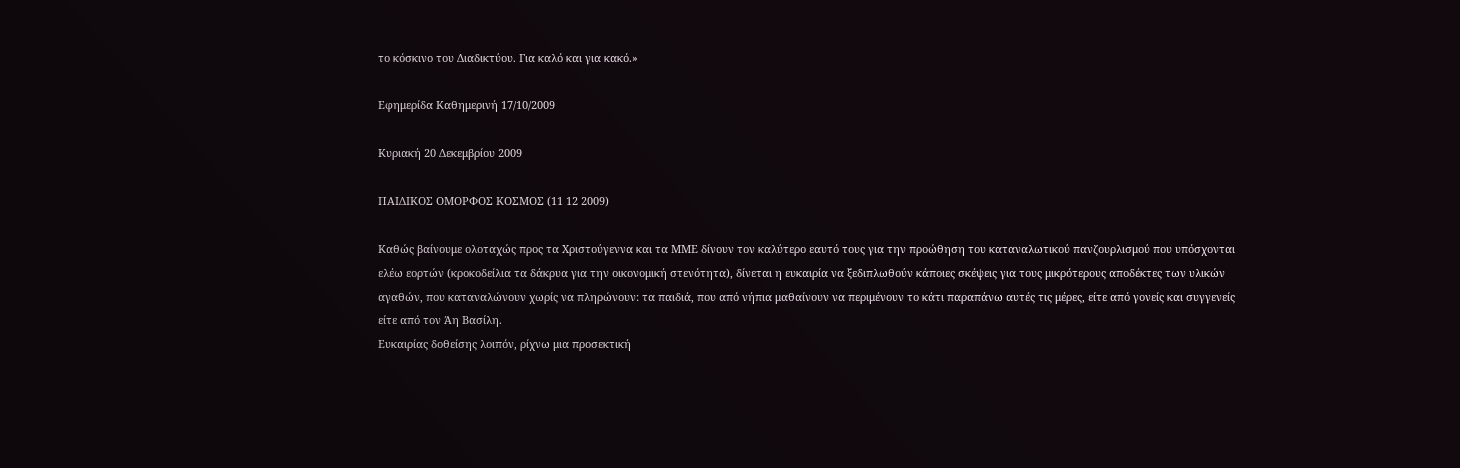το κόσκινο του Διαδικτύου. Για καλό και για κακό.»

Εφημερίδα Καθημερινή 17/10/2009

Κυριακή 20 Δεκεμβρίου 2009

ΠΑΙΔΙΚΟΣ ΟΜΟΡΦΟΣ ΚΟΣΜΟΣ (11 12 2009)

Καθώς βαίνουμε ολοταχώς προς τα Χριστούγεννα και τα ΜΜΕ δίνουν τον καλύτερο εαυτό τους για την προώθηση του καταναλωτικού πανζουρλισμού που υπόσχονται ελέω εορτών (κροκοδείλια τα δάκρυα για την οικονομική στενότητα), δίνεται η ευκαιρία να ξεδιπλωθούν κάποιες σκέψεις για τους μικρότερους αποδέκτες των υλικών αγαθών, που καταναλώνουν χωρίς να πληρώνουν: τα παιδιά, που από νήπια μαθαίνουν να περιμένουν το κάτι παραπάνω αυτές τις μέρες, είτε από γονείς και συγγενείς είτε από τον Άη Βασίλη.
Ευκαιρίας δοθείσης λοιπόν, ρίχνω μια προσεκτική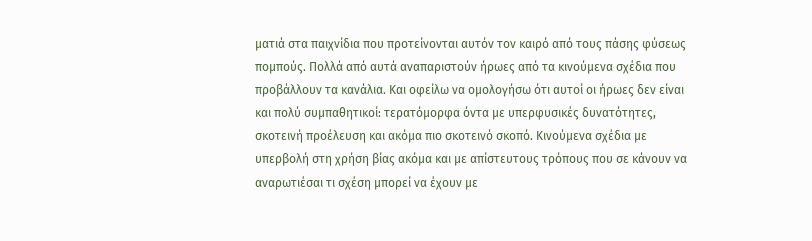ματιά στα παιχνίδια που προτείνονται αυτόν τον καιρό από τους πάσης φύσεως πομπούς. Πολλά από αυτά αναπαριστούν ήρωες από τα κινούμενα σχέδια που προβάλλουν τα κανάλια. Και οφείλω να ομολογήσω ότι αυτοί οι ήρωες δεν είναι και πολύ συμπαθητικοί: τερατόμορφα όντα με υπερφυσικές δυνατότητες, σκοτεινή προέλευση και ακόμα πιο σκοτεινό σκοπό. Κινούμενα σχέδια με υπερβολή στη χρήση βίας ακόμα και με απίστευτους τρόπους που σε κάνουν να αναρωτιέσαι τι σχέση μπορεί να έχουν με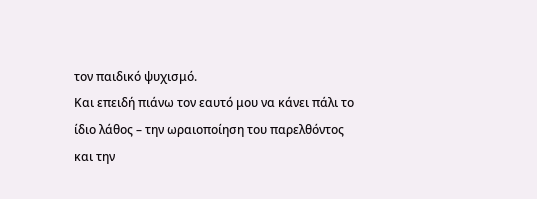τον παιδικό ψυχισμό.
Και επειδή πιάνω τον εαυτό μου να κάνει πάλι το ίδιο λάθος – την ωραιοποίηση του παρελθόντος και την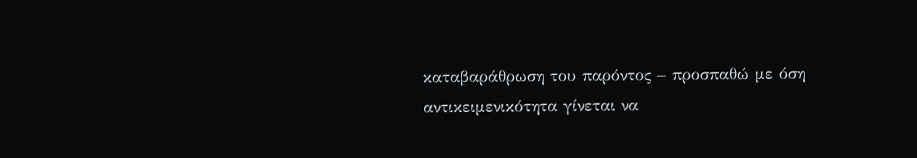καταβαράθρωση του παρόντος – προσπαθώ με όση αντικειμενικότητα γίνεται να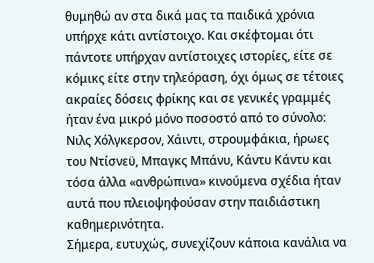θυμηθώ αν στα δικά μας τα παιδικά χρόνια υπήρχε κάτι αντίστοιχο. Και σκέφτομαι ότι πάντοτε υπήρχαν αντίστοιχες ιστορίες, είτε σε κόμικς είτε στην τηλεόραση, όχι όμως σε τέτοιες ακραίες δόσεις φρίκης και σε γενικές γραμμές ήταν ένα μικρό μόνο ποσοστό από το σύνολο: Νιλς Χόλγκερσον, Χάιντι, στρουμφάκια, ήρωες του Ντίσνεϋ, Μπαγκς Μπάνυ, Κάντυ Κάντυ και τόσα άλλα «ανθρώπινα» κινούμενα σχέδια ήταν αυτά που πλειοψηφούσαν στην παιδιάστικη καθημερινότητα.
Σήμερα, ευτυχώς, συνεχίζουν κάποια κανάλια να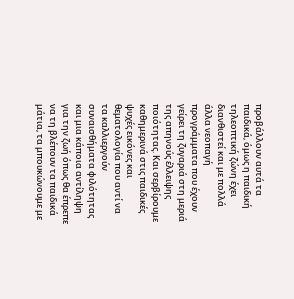προβάλλουν αυτά τα παιδικά, όμως η παιδική τηλεοπτική ζώνη έχει διανθιστεί και με πολλά άλλα νεοπαγή προγράμματα που έχουν γείρει τη ζυγαριά στη μεριά της απηνούς έλλειψης ποιότητας. Και σερβίρουμε καθημερινά στις παιδικές ψυχές εικόνες και θεματολογία που αντί να τα καλλιεργούν συναισθήματα φιλότητας και μια κάποια αντίληψη για την ζωή όπως θα έπρεπε να τη βλέπουν τα παιδικά μάτια, τα μπουκώνουμε με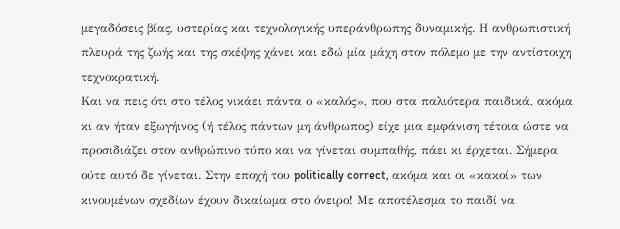μεγαδόσεις βίας, υστερίας και τεχνολογικής υπεράνθρωπης δυναμικής. Η ανθρωπιστική πλευρά της ζωής και της σκέψης χάνει και εδώ μία μάχη στον πόλεμο με την αντίστοιχη τεχνοκρατική.
Και να πεις ότι στο τέλος νικάει πάντα ο «καλός», που στα παλιότερα παιδικά, ακόμα κι αν ήταν εξωγήινος (ή τέλος πάντων μη άνθρωπος) είχε μια εμφάνιση τέτοια ώστε να προσιδιάζει στον ανθρώπινο τύπο και να γίνεται συμπαθής, πάει κι έρχεται. Σήμερα ούτε αυτό δε γίνεται. Στην εποχή του politically correct, ακόμα και οι «κακοί» των κινουμένων σχεδίων έχουν δικαίωμα στο όνειρο! Με αποτέλεσμα το παιδί να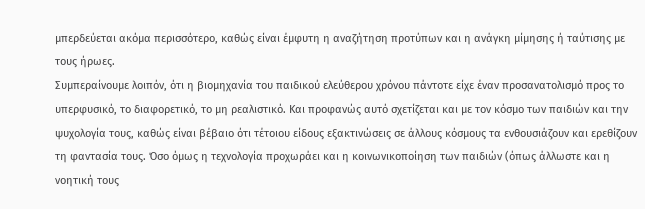μπερδεύεται ακόμα περισσότερο, καθώς είναι έμφυτη η αναζήτηση προτύπων και η ανάγκη μίμησης ή ταύτισης με τους ήρωες.
Συμπεραίνουμε λοιπόν, ότι η βιομηχανία του παιδικού ελεύθερου χρόνου πάντοτε είχε έναν προσανατολισμό προς το υπερφυσικό, το διαφορετικό, το μη ρεαλιστικό. Και προφανώς αυτό σχετίζεται και με τον κόσμο των παιδιών και την ψυχολογία τους, καθώς είναι βέβαιο ότι τέτοιου είδους εξακτινώσεις σε άλλους κόσμους τα ενθουσιάζουν και ερεθίζουν τη φαντασία τους. Όσο όμως η τεχνολογία προχωράει και η κοινωνικοποίηση των παιδιών (όπως άλλωστε και η νοητική τους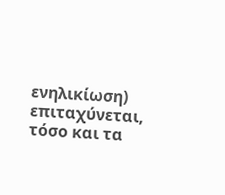ενηλικίωση) επιταχύνεται, τόσο και τα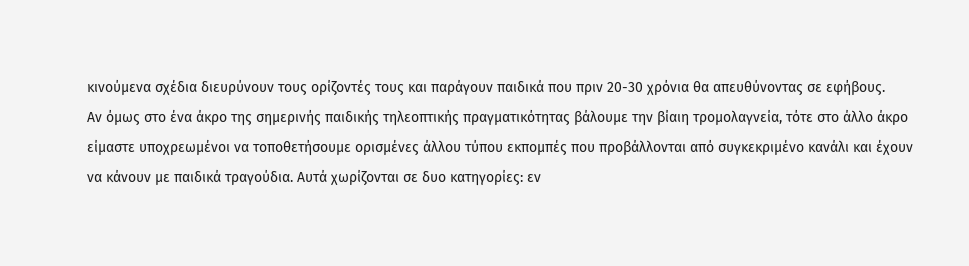κινούμενα σχέδια διευρύνουν τους ορίζοντές τους και παράγουν παιδικά που πριν 20-30 χρόνια θα απευθύνοντας σε εφήβους.
Αν όμως στο ένα άκρο της σημερινής παιδικής τηλεοπτικής πραγματικότητας βάλουμε την βίαιη τρομολαγνεία, τότε στο άλλο άκρο είμαστε υποχρεωμένοι να τοποθετήσουμε ορισμένες άλλου τύπου εκπομπές που προβάλλονται από συγκεκριμένο κανάλι και έχουν να κάνουν με παιδικά τραγούδια. Αυτά χωρίζονται σε δυο κατηγορίες: εν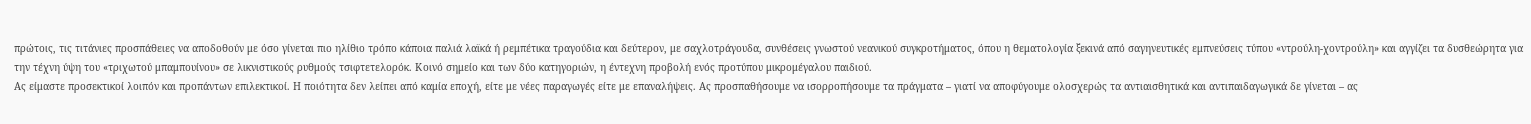πρώτοις, τις τιτάνιες προσπάθειες να αποδοθούν με όσο γίνεται πιο ηλίθιο τρόπο κάποια παλιά λαϊκά ή ρεμπέτικα τραγούδια και δεύτερον, με σαχλοτράγουδα, συνθέσεις γνωστού νεανικού συγκροτήματος, όπου η θεματολογία ξεκινά από σαγηνευτικές εμπνεύσεις τύπου «ντρούλη-χοντρούλη» και αγγίζει τα δυσθεώρητα για την τέχνη ύψη του «τριχωτού μπαμπουίνου» σε λικνιστικούς ρυθμούς τσιφτετελορόκ. Κοινό σημείο και των δύο κατηγοριών, η έντεχνη προβολή ενός προτύπου μικρομέγαλου παιδιού.
Ας είμαστε προσεκτικοί λοιπόν και προπάντων επιλεκτικοί. Η ποιότητα δεν λείπει από καμία εποχή, είτε με νέες παραγωγές είτε με επαναλήψεις. Ας προσπαθήσουμε να ισορροπήσουμε τα πράγματα – γιατί να αποφύγουμε ολοσχερώς τα αντιαισθητικά και αντιπαιδαγωγικά δε γίνεται – ας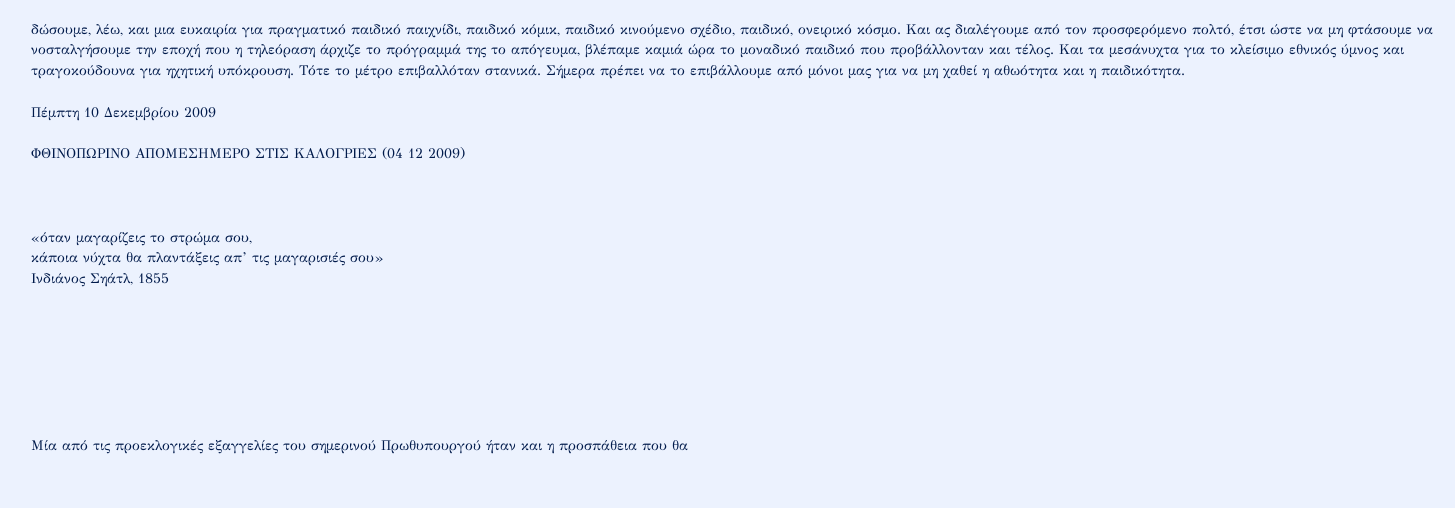δώσουμε, λέω, και μια ευκαιρία για πραγματικό παιδικό παιχνίδι, παιδικό κόμικ, παιδικό κινούμενο σχέδιο, παιδικό, ονειρικό κόσμο. Και ας διαλέγουμε από τον προσφερόμενο πολτό, έτσι ώστε να μη φτάσουμε να νοσταλγήσουμε την εποχή που η τηλεόραση άρχιζε το πρόγραμμά της το απόγευμα, βλέπαμε καμιά ώρα το μοναδικό παιδικό που προβάλλονταν και τέλος. Και τα μεσάνυχτα για το κλείσιμο εθνικός ύμνος και τραγοκούδουνα για ηχητική υπόκρουση. Τότε το μέτρο επιβαλλόταν στανικά. Σήμερα πρέπει να το επιβάλλουμε από μόνοι μας για να μη χαθεί η αθωότητα και η παιδικότητα.

Πέμπτη 10 Δεκεμβρίου 2009

ΦΘΙΝΟΠΩΡΙΝΟ ΑΠΟΜΕΣΗΜΕΡΟ ΣΤΙΣ ΚΑΛΟΓΡΙΕΣ (04 12 2009)



«όταν μαγαρίζεις το στρώμα σου,
κάποια νύχτα θα πλαντάξεις απ’ τις μαγαρισιές σου»
Ινδιάνος Σηάτλ, 1855







Μία από τις προεκλογικές εξαγγελίες του σημερινού Πρωθυπουργού ήταν και η προσπάθεια που θα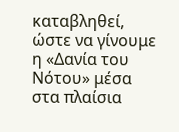καταβληθεί, ώστε να γίνουμε η «Δανία του Νότου» μέσα στα πλαίσια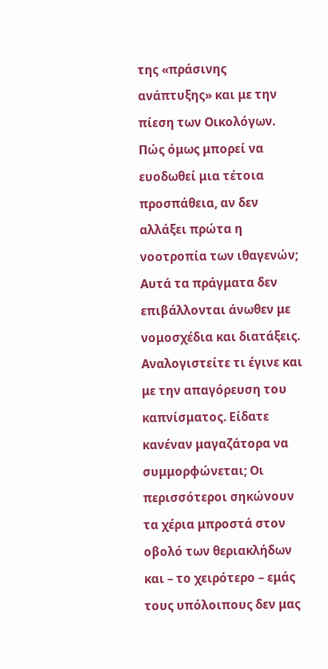της «πράσινης ανάπτυξης» και με την πίεση των Οικολόγων. Πώς όμως μπορεί να ευοδωθεί μια τέτοια προσπάθεια, αν δεν αλλάξει πρώτα η νοοτροπία των ιθαγενών; Αυτά τα πράγματα δεν επιβάλλονται άνωθεν με νομοσχέδια και διατάξεις. Αναλογιστείτε τι έγινε και με την απαγόρευση του καπνίσματος. Είδατε κανέναν μαγαζάτορα να συμμορφώνεται; Οι περισσότεροι σηκώνουν τα χέρια μπροστά στον οβολό των θεριακλήδων και – το χειρότερο – εμάς τους υπόλοιπους δεν μας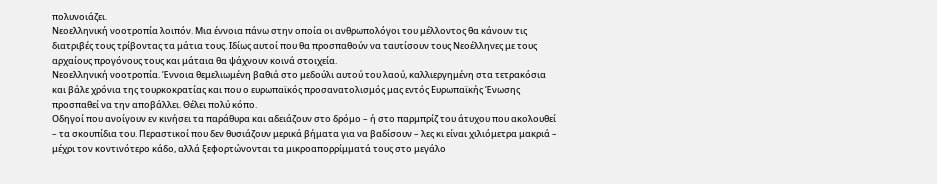πολυνοιάζει.
Νεοελληνική νοοτροπία λοιπόν. Μια έννοια πάνω στην οποία οι ανθρωπολόγοι του μέλλοντος θα κάνουν τις διατριβές τους τρίβοντας τα μάτια τους. Ιδίως αυτοί που θα προσπαθούν να ταυτίσουν τους Νεοέλληνες με τους αρχαίους προγόνους τους και μάταια θα ψάχνουν κοινά στοιχεία.
Νεοελληνική νοοτροπία. Έννοια θεμελιωμένη βαθιά στο μεδούλι αυτού του λαού, καλλιεργημένη στα τετρακόσια και βάλε χρόνια της τουρκοκρατίας και που ο ευρωπαϊκός προσανατολισμός μας εντός Ευρωπαϊκής Ένωσης προσπαθεί να την αποβάλλει. Θέλει πολύ κόπο.
Οδηγοί που ανοίγουν εν κινήσει τα παράθυρα και αδειάζουν στο δρόμο – ή στο παρμπρίζ του άτυχου που ακολουθεί – τα σκουπίδια του. Περαστικοί που δεν θυσιάζουν μερικά βήματα για να βαδίσουν – λες κι είναι χιλιόμετρα μακριά – μέχρι τον κοντινότερο κάδο, αλλά ξεφορτώνονται τα μικροαπορρίμματά τους στο μεγάλο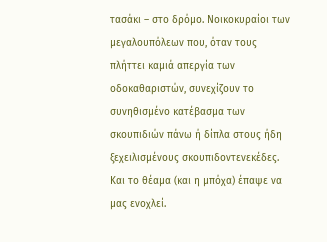τασάκι – στο δρόμο. Νοικοκυραίοι των μεγαλουπόλεων που, όταν τους πλήττει καμιά απεργία των οδοκαθαριστών, συνεχίζουν το συνηθισμένο κατέβασμα των σκουπιδιών πάνω ή δίπλα στους ήδη ξεχειλισμένους σκουπιδοντενεκέδες. Και το θέαμα (και η μπόχα) έπαψε να μας ενοχλεί.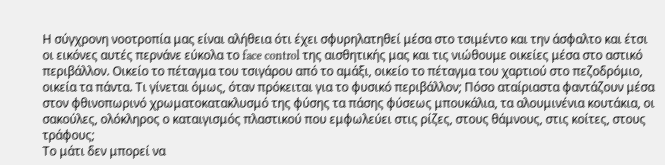Η σύγχρονη νοοτροπία μας είναι αλήθεια ότι έχει σφυρηλατηθεί μέσα στο τσιμέντο και την άσφαλτο και έτσι οι εικόνες αυτές περνάνε εύκολα το face control της αισθητικής μας και τις νιώθουμε οικείες μέσα στο αστικό περιβάλλον. Οικείο το πέταγμα του τσιγάρου από το αμάξι, οικείο το πέταγμα του χαρτιού στο πεζοδρόμιο, οικεία τα πάντα. Τι γίνεται όμως, όταν πρόκειται για το φυσικό περιβάλλον; Πόσο αταίριαστα φαντάζουν μέσα στον φθινοπωρινό χρωματοκατακλυσμό της φύσης τα πάσης φύσεως μπουκάλια, τα αλουμινένια κουτάκια, οι σακούλες, ολόκληρος ο καταιγισμός πλαστικού που εμφωλεύει στις ρίζες, στους θάμνους, στις κοίτες, στους τράφους;
Το μάτι δεν μπορεί να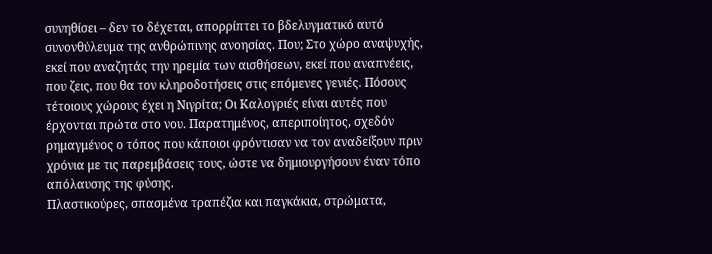συνηθίσει – δεν το δέχεται, απορρίπτει το βδελυγματικό αυτό συνονθύλευμα της ανθρώπινης ανοησίας. Που; Στο χώρο αναψυχής, εκεί που αναζητάς την ηρεμία των αισθήσεων, εκεί που αναπνέεις, που ζεις, που θα τον κληροδοτήσεις στις επόμενες γενιές. Πόσους τέτοιους χώρους έχει η Νιγρίτα; Οι Καλογριές είναι αυτές που έρχονται πρώτα στο νου. Παρατημένος, απεριποίητος, σχεδόν ρημαγμένος ο τόπος που κάποιοι φρόντισαν να τον αναδείξουν πριν χρόνια με τις παρεμβάσεις τους, ώστε να δημιουργήσουν έναν τόπο απόλαυσης της φύσης.
Πλαστικούρες, σπασμένα τραπέζια και παγκάκια, στρώματα,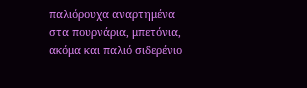παλιόρουχα αναρτημένα στα πουρνάρια, μπετόνια, ακόμα και παλιό σιδερένιο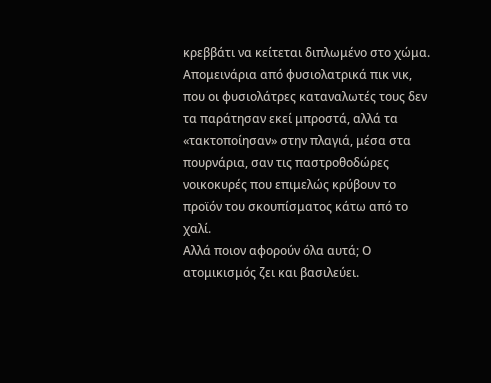κρεββάτι να κείτεται διπλωμένο στο χώμα. Απομεινάρια από φυσιολατρικά πικ νικ, που οι φυσιολάτρες καταναλωτές τους δεν τα παράτησαν εκεί μπροστά, αλλά τα «τακτοποίησαν» στην πλαγιά, μέσα στα πουρνάρια, σαν τις παστροθοδώρες νοικοκυρές που επιμελώς κρύβουν το προϊόν του σκουπίσματος κάτω από το χαλί.
Αλλά ποιον αφορούν όλα αυτά; Ο ατομικισμός ζει και βασιλεύει.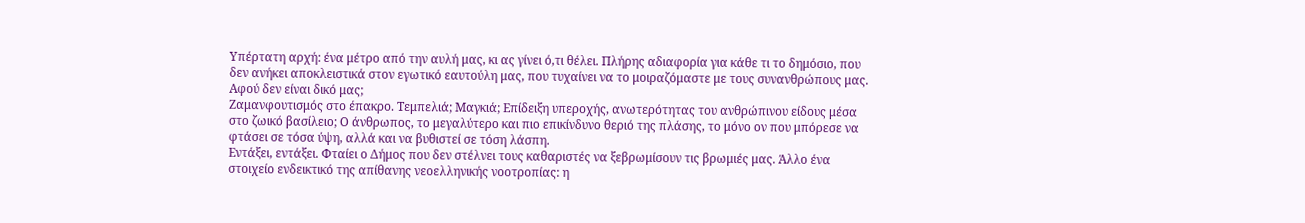Υπέρτατη αρχή: ένα μέτρο από την αυλή μας, κι ας γίνει ό,τι θέλει. Πλήρης αδιαφορία για κάθε τι το δημόσιο, που δεν ανήκει αποκλειστικά στον εγωτικό εαυτούλη μας, που τυχαίνει να το μοιραζόμαστε με τους συνανθρώπους μας. Αφού δεν είναι δικό μας;
Ζαμανφουτισμός στο έπακρο. Τεμπελιά; Μαγκιά; Επίδειξη υπεροχής, ανωτερότητας του ανθρώπινου είδους μέσα στο ζωικό βασίλειο; Ο άνθρωπος, το μεγαλύτερο και πιο επικίνδυνο θεριό της πλάσης, το μόνο ον που μπόρεσε να φτάσει σε τόσα ύψη, αλλά και να βυθιστεί σε τόση λάσπη.
Εντάξει, εντάξει. Φταίει ο Δήμος που δεν στέλνει τους καθαριστές να ξεβρωμίσουν τις βρωμιές μας. Άλλο ένα στοιχείο ενδεικτικό της απίθανης νεοελληνικής νοοτροπίας: η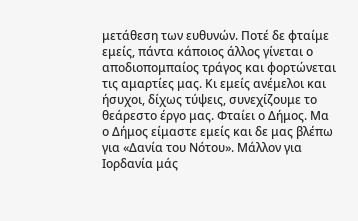μετάθεση των ευθυνών. Ποτέ δε φταίμε εμείς, πάντα κάποιος άλλος γίνεται ο αποδιοπομπαίος τράγος και φορτώνεται τις αμαρτίες μας. Κι εμείς ανέμελοι και ήσυχοι, δίχως τύψεις, συνεχίζουμε το θεάρεστο έργο μας. Φταίει ο Δήμος. Μα ο Δήμος είμαστε εμείς και δε μας βλέπω για «Δανία του Νότου». Μάλλον για Ιορδανία μάς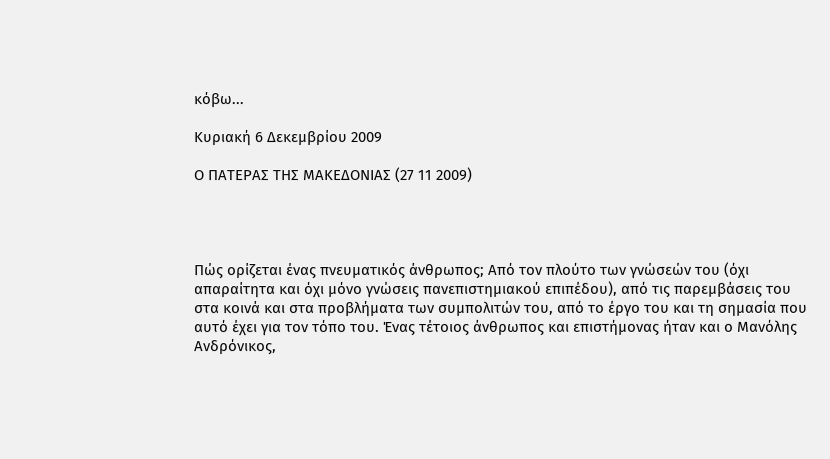κόβω...

Κυριακή 6 Δεκεμβρίου 2009

Ο ΠΑΤΕΡΑΣ ΤΗΣ ΜΑΚΕΔΟΝΙΑΣ (27 11 2009)




Πώς ορίζεται ένας πνευματικός άνθρωπος; Από τον πλούτο των γνώσεών του (όχι απαραίτητα και όχι μόνο γνώσεις πανεπιστημιακού επιπέδου), από τις παρεμβάσεις του στα κοινά και στα προβλήματα των συμπολιτών του, από το έργο του και τη σημασία που αυτό έχει για τον τόπο του. Ένας τέτοιος άνθρωπος και επιστήμονας ήταν και ο Μανόλης Ανδρόνικος,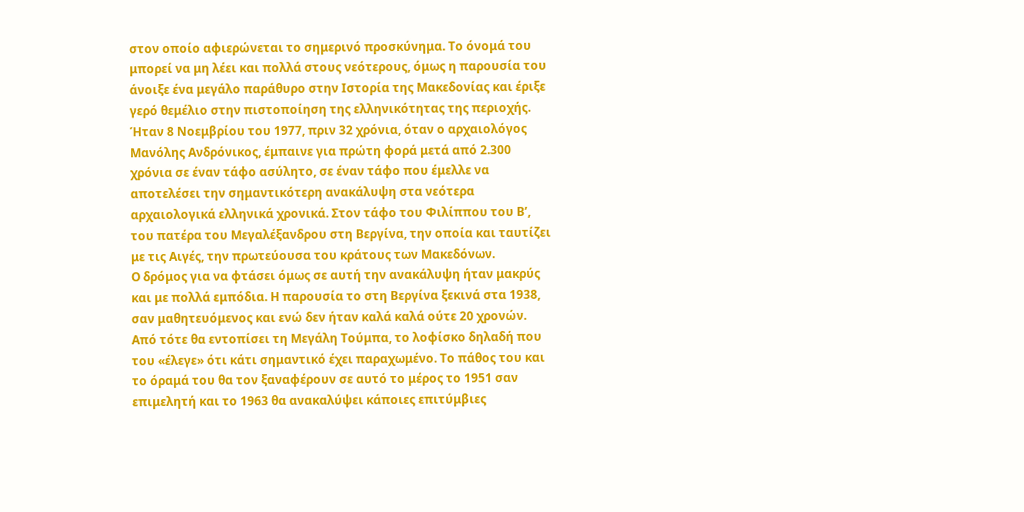στον οποίο αφιερώνεται το σημερινό προσκύνημα. Το όνομά του μπορεί να μη λέει και πολλά στους νεότερους, όμως η παρουσία του άνοιξε ένα μεγάλο παράθυρο στην Ιστορία της Μακεδονίας και έριξε γερό θεμέλιο στην πιστοποίηση της ελληνικότητας της περιοχής.
Ήταν 8 Νοεμβρίου του 1977, πριν 32 χρόνια, όταν ο αρχαιολόγος Μανόλης Ανδρόνικος, έμπαινε για πρώτη φορά μετά από 2.300 χρόνια σε έναν τάφο ασύλητο, σε έναν τάφο που έμελλε να αποτελέσει την σημαντικότερη ανακάλυψη στα νεότερα αρχαιολογικά ελληνικά χρονικά. Στον τάφο του Φιλίππου του Β’, του πατέρα του Μεγαλέξανδρου στη Βεργίνα, την οποία και ταυτίζει με τις Αιγές, την πρωτεύουσα του κράτους των Μακεδόνων.
Ο δρόμος για να φτάσει όμως σε αυτή την ανακάλυψη ήταν μακρύς και με πολλά εμπόδια. Η παρουσία το στη Βεργίνα ξεκινά στα 1938, σαν μαθητευόμενος και ενώ δεν ήταν καλά καλά ούτε 20 χρονών. Από τότε θα εντοπίσει τη Μεγάλη Τούμπα, το λοφίσκο δηλαδή που του «έλεγε» ότι κάτι σημαντικό έχει παραχωμένο. Το πάθος του και το όραμά του θα τον ξαναφέρουν σε αυτό το μέρος το 1951 σαν επιμελητή και το 1963 θα ανακαλύψει κάποιες επιτύμβιες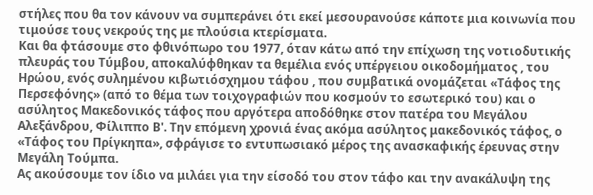στήλες που θα τον κάνουν να συμπεράνει ότι εκεί μεσουρανούσε κάποτε μια κοινωνία που τιμούσε τους νεκρούς της με πλούσια κτερίσματα.
Και θα φτάσουμε στο φθινόπωρο του 1977, όταν κάτω από την επίχωση της νοτιοδυτικής πλευράς του Τύμβου, αποκαλύφθηκαν τα θεμέλια ενός υπέργειου οικοδομήματος , του Ηρώου, ενός συλημένου κιβωτιόσχημου τάφου , που συμβατικά ονομάζεται «Τάφος της Περσεφόνης» (από το θέμα των τοιχογραφιών που κοσμούν το εσωτερικό του) και ο ασύλητος Μακεδονικός τάφος που αργότερα αποδόθηκε στον πατέρα του Μεγάλου Αλεξάνδρου, Φίλιππο Β'. Την επόμενη χρονιά ένας ακόμα ασύλητος μακεδονικός τάφος, ο «Τάφος του Πρίγκηπα», σφράγισε το εντυπωσιακό μέρος της ανασκαφικής έρευνας στην Μεγάλη Τούμπα.
Ας ακούσουμε τον ίδιο να μιλάει για την είσοδό του στον τάφο και την ανακάλυψη της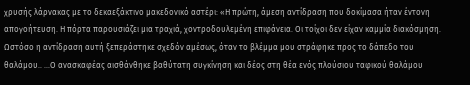χρυσής λάρνακας με το δεκαεξάκτινο μακεδονικό αστέρι: «Η πρώτη, άμεση αντίδραση που δοκίμασα ήταν έντονη απογοήτευση. Η πόρτα παρουσιάζει μια τραχιά, χοντροδουλεμένη επιφάνεια. Οι τοίχοι δεν είχαν καμμία διακόσμηση. Ωστόσο η αντίδραση αυτή ξεπεράστηκε σχεδόν αμέσως, όταν το βλέμμα μου στράφηκε προς το δάπεδο του θαλάμου.. ...Ο ανασκαφέας αισθάνθηκε βαθύτατη συγκίνηση και δέος στη θέα ενός πλούσιου ταφικού θαλάμου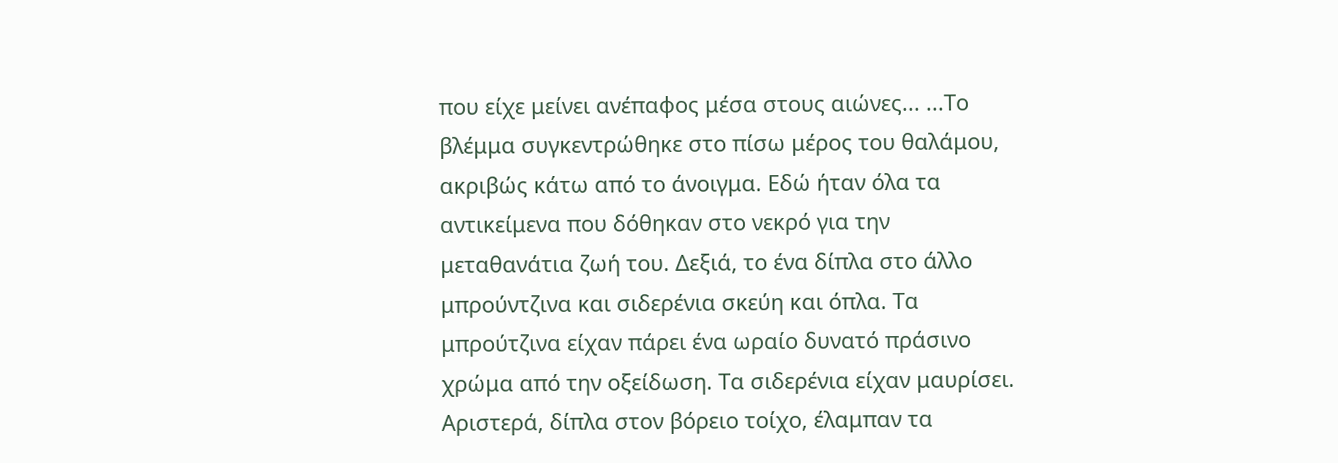που είχε μείνει ανέπαφος μέσα στους αιώνες... ...Το βλέμμα συγκεντρώθηκε στο πίσω μέρος του θαλάμου, ακριβώς κάτω από το άνοιγμα. Εδώ ήταν όλα τα αντικείμενα που δόθηκαν στο νεκρό για την μεταθανάτια ζωή του. Δεξιά, το ένα δίπλα στο άλλο μπρούντζινα και σιδερένια σκεύη και όπλα. Τα μπρούτζινα είχαν πάρει ένα ωραίο δυνατό πράσινο χρώμα από την οξείδωση. Τα σιδερένια είχαν μαυρίσει. Αριστερά, δίπλα στον βόρειο τοίχο, έλαμπαν τα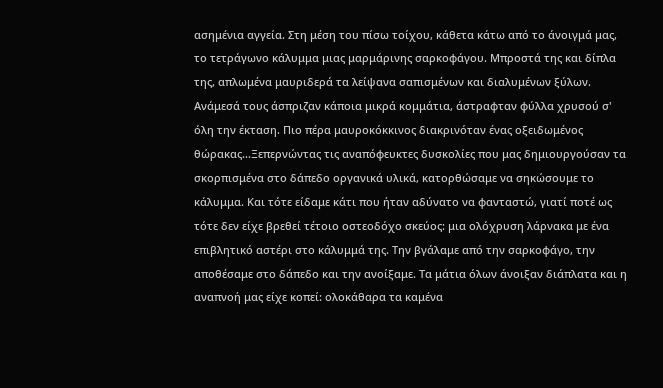ασημένια αγγεία. Στη μέση του πίσω τοίχου, κάθετα κάτω από το άνοιγμά μας, το τετράγωνο κάλυμμα μιας μαρμάρινης σαρκοφάγου. Μπροστά της και δίπλα της, απλωμένα μαυριδερά τα λείψανα σαπισμένων και διαλυμένων ξύλων. Ανάμεσά τους άσπριζαν κάποια μικρά κομμάτια, άστραφταν φύλλα χρυσού σ' όλη την έκταση. Πιο πέρα μαυροκόκκινος διακρινόταν ένας οξειδωμένος θώρακας...Ξεπερνώντας τις αναπόφευκτες δυσκολίες που μας δημιουργούσαν τα σκορπισμένα στο δάπεδο οργανικά υλικά, κατορθώσαμε να σηκώσουμε το κάλυμμα. Και τότε είδαμε κάτι που ήταν αδύνατο να φανταστώ, γιατί ποτέ ως τότε δεν είχε βρεθεί τέτοιο οστεοδόχο σκεύος: μια ολόχρυση λάρνακα με ένα επιβλητικό αστέρι στο κάλυμμά της. Την βγάλαμε από την σαρκοφάγο, την αποθέσαμε στο δάπεδο και την ανοίξαμε. Τα μάτια όλων άνοιξαν διάπλατα και η αναπνοή μας είχε κοπεί: ολοκάθαρα τα καμένα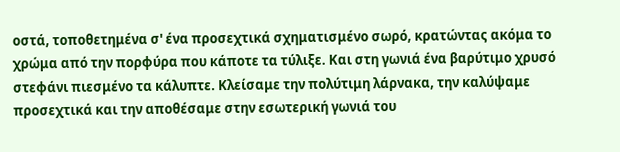οστά, τοποθετημένα σ' ένα προσεχτικά σχηματισμένο σωρό, κρατώντας ακόμα το χρώμα από την πορφύρα που κάποτε τα τύλιξε. Και στη γωνιά ένα βαρύτιμο χρυσό στεφάνι πιεσμένο τα κάλυπτε. Κλείσαμε την πολύτιμη λάρνακα, την καλύψαμε προσεχτικά και την αποθέσαμε στην εσωτερική γωνιά του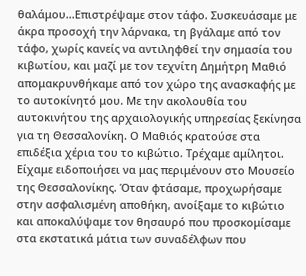θαλάμου...Επιστρέψαμε στον τάφο. Συσκευάσαμε με άκρα προσοχή την λάρνακα, τη βγάλαμε από τον τάφο, χωρίς κανείς να αντιληφθεί την σημασία του κιβωτίου, και μαζί με τον τεχνίτη Δημήτρη Μαθιό απομακρυνθήκαμε από τον χώρο της ανασκαφής με το αυτοκίνητό μου. Με την ακολουθία του αυτοκινήτου της αρχαιολογικής υπηρεσίας ξεκίνησα για τη Θεσσαλονίκη. Ο Μαθιός κρατούσε στα επιδέξια χέρια του το κιβώτιο. Τρέχαμε αμίλητοι. Είχαμε ειδοποιήσει να μας περιμένουν στο Μουσείο της Θεσσαλονίκης. Όταν φτάσαμε, προχωρήσαμε στην ασφαλισμένη αποθήκη, ανοίξαμε το κιβώτιο και αποκαλύψαμε τον θησαυρό που προσκομίσαμε στα εκστατικά μάτια των συναδέλφων που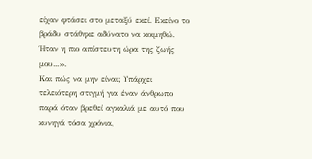είχαν φτάσει στο μεταξύ εκεί. Εκείνο το βράδυ στάθηκε αδύνατο να κοιμηθώ. Ήταν η πιο απίστευτη ώρα της ζωής μου...».
Και πώς να μην είναι; Υπάρχει τελειότερη στιγμή για έναν άνθρωπο παρά όταν βρεθεί αγκαλιά με αυτό που κυνηγά τόσα χρόνια,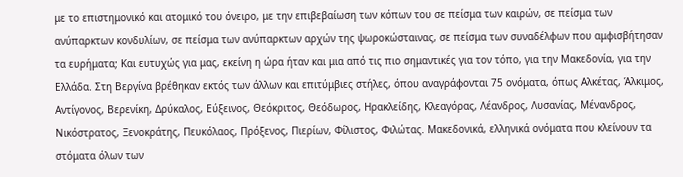με το επιστημονικό και ατομικό του όνειρο, με την επιβεβαίωση των κόπων του σε πείσμα των καιρών, σε πείσμα των ανύπαρκτων κονδυλίων, σε πείσμα των ανύπαρκτων αρχών της ψωροκώσταινας, σε πείσμα των συναδέλφων που αμφισβήτησαν τα ευρήματα; Και ευτυχώς για μας, εκείνη η ώρα ήταν και μια από τις πιο σημαντικές για τον τόπο, για την Μακεδονία, για την Ελλάδα. Στη Βεργίνα βρέθηκαν εκτός των άλλων και επιτύμβιες στήλες, όπου αναγράφονται 75 ονόματα, όπως Αλκέτας, Άλκιμος, Αντίγονος, Βερενίκη, Δρύκαλος, Εύξεινος, Θεόκριτος, Θεόδωρος, Ηρακλείδης, Κλεαγόρας, Λέανδρος, Λυσανίας, Μένανδρος, Νικόστρατος, Ξενοκράτης, Πευκόλαος, Πρόξενος, Πιερίων, Φίλιστος, Φιλώτας. Μακεδονικά, ελληνικά ονόματα που κλείνουν τα στόματα όλων των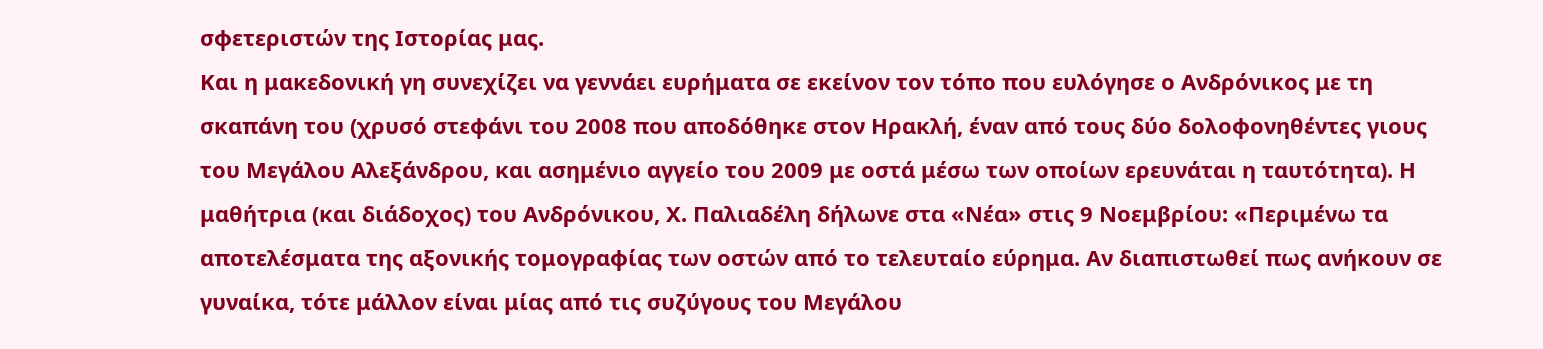σφετεριστών της Ιστορίας μας.
Και η μακεδονική γη συνεχίζει να γεννάει ευρήματα σε εκείνον τον τόπο που ευλόγησε ο Ανδρόνικος με τη σκαπάνη του (χρυσό στεφάνι του 2008 που αποδόθηκε στον Ηρακλή, έναν από τους δύο δολοφονηθέντες γιους του Μεγάλου Αλεξάνδρου, και ασημένιο αγγείο του 2009 με οστά μέσω των οποίων ερευνάται η ταυτότητα). Η μαθήτρια (και διάδοχος) του Ανδρόνικου, Χ. Παλιαδέλη δήλωνε στα «Νέα» στις 9 Νοεμβρίου: «Περιμένω τα αποτελέσματα της αξονικής τομογραφίας των οστών από το τελευταίο εύρημα. Αν διαπιστωθεί πως ανήκουν σε γυναίκα, τότε μάλλον είναι μίας από τις συζύγους του Μεγάλου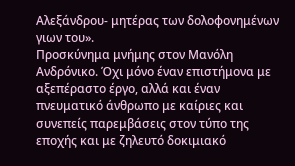Αλεξάνδρου- μητέρας των δολοφονημένων γιων του».
Προσκύνημα μνήμης στον Μανόλη Ανδρόνικο. Όχι μόνο έναν επιστήμονα με αξεπέραστο έργο, αλλά και έναν πνευματικό άνθρωπο με καίριες και συνεπείς παρεμβάσεις στον τύπο της εποχής και με ζηλευτό δοκιμιακό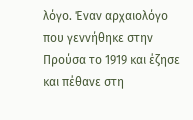λόγο. Έναν αρχαιολόγο που γεννήθηκε στην Προύσα το 1919 και έζησε και πέθανε στη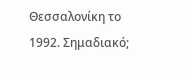Θεσσαλονίκη το 1992. Σημαδιακό;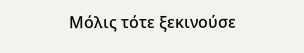Μόλις τότε ξεκινούσε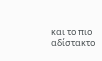και το πιο αδίστακτο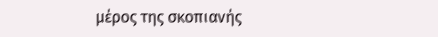μέρος της σκοπιανής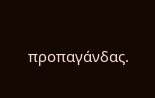προπαγάνδας.